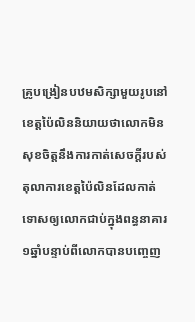គ្រូបង្រៀនបឋមសិក្សាមួយរូបនៅខេត្តប៉ៃលិននិយាយថាលោកមិនសុខចិត្តនឹងការកាត់សេចក្តីរបស់តុលាការខេត្តប៉ៃលិនដែលកាត់ទោសឲ្យលោកជាប់ក្នុងពន្ធនាគារ១ឆ្នាំបន្ទាប់ពីលោកបានបញ្ចេញ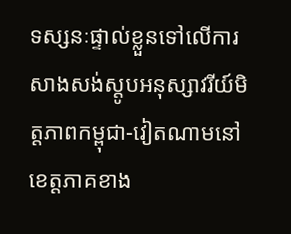ទស្សនៈផ្ទាល់ខ្លួនទៅលើការសាងសង់ស្តូបអនុស្សាវរីយ៍មិត្តភាពកម្ពុជា-វៀតណាមនៅខេត្តភាគខាង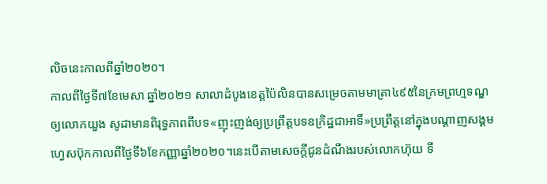លិចនេះកាលពីឆ្នាំ២០២០។
កាលពីថ្ងៃទី៧ខែមេសា ឆ្នាំ២០២១ សាលាដំបូងខេត្តប៉ៃលិនបានសម្រេចតាមមាត្រា៤៩៥នៃក្រមព្រហ្មទណ្ឌឲ្យលោកយួង សូដាមានពិរុទ្ធភាពពីបទ«ញុះញង់ឲ្យប្រព្រឹត្តបទឧក្រិដ្ឋជាអាទិ៍»ប្រព្រឹត្តនៅក្នុងបណ្តាញសង្គមហ្វេសប៊ុកកាលពីថ្ងៃទី៦ខែកញ្ញាឆ្នាំ២០២០។នេះបើតាមសេចក្តីជូនដំណឹងរបស់លោកហ៊ុយ ទី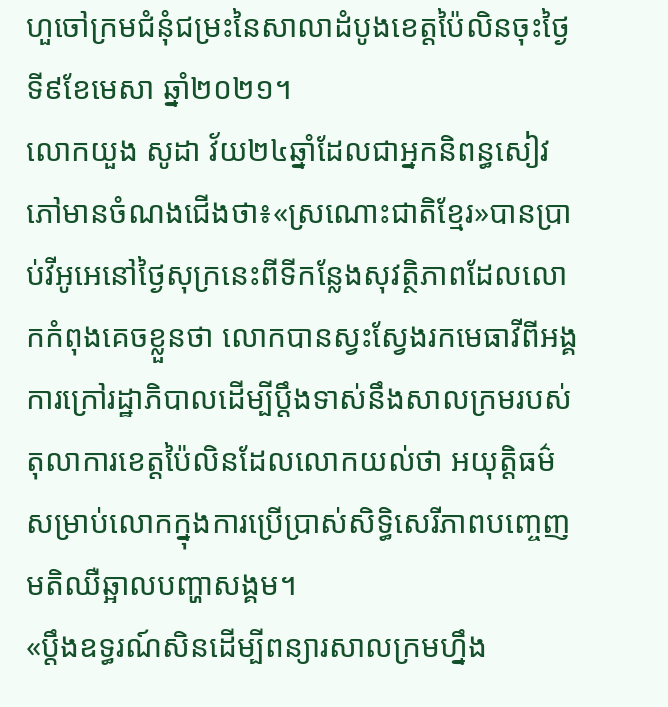ហួចៅក្រមជំនុំជម្រះនៃសាលាដំបូងខេត្តប៉ៃលិនចុះថ្ងៃទី៩ខែមេសា ឆ្នាំ២០២១។
លោកយួង សូដា វ័យ២៤ឆ្នាំដែលជាអ្នកនិពន្ធសៀវភៅមានចំណងជើងថា៖«ស្រណោះជាតិខ្មែរ»បានប្រាប់វីអូអេនៅថ្ងៃសុក្រនេះពីទីកន្លែងសុវត្ថិភាពដែលលោកកំពុងគេចខ្លួនថា លោកបានស្វះស្វែងរកមេធាវីពីអង្គការក្រៅរដ្ឋាភិបាលដើម្បីប្តឹងទាស់នឹងសាលក្រមរបស់តុលាការខេត្តប៉ៃលិនដែលលោកយល់ថា អយុត្តិធម៌សម្រាប់លោកក្នុងការប្រើប្រាស់សិទ្ធិសេរីភាពបញ្ចេញមតិឈឺឆ្អាលបញ្ហាសង្គម។
«ប្តឹងឧទ្ធរណ៍សិនដើម្បីពន្យារសាលក្រមហ្នឹង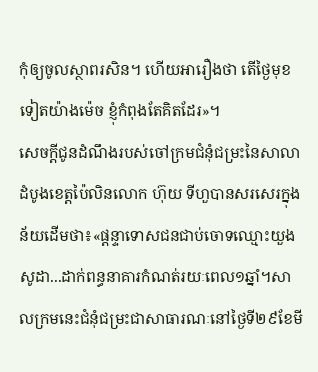កុំឲ្យចូលស្ថាពរសិន។ ហើយអារឿងថា តើថ្ងៃមុខទៀតយ៉ាងម៉េច ខ្ញុំកំពុងតែគិតដែរ»។
សេចកី្តជូនដំណឹងរបស់ចៅក្រមជំនុំជម្រះនៃសាលាដំបូងខេត្តប៉ៃលិនលោក ហ៊ុយ ទីហួបានសរសេរក្នុងន័យដើមថា៖«ផ្តន្ទាទោសជនជាប់ចោទឈ្មោះយួង សូដា...ដាក់ពន្ធនាគារកំណត់រយៈពេល១ឆ្នាំ។សាលក្រមនេះជំនុំជម្រះជាសាធារណៈនៅថ្ងៃទី២៩ខែមី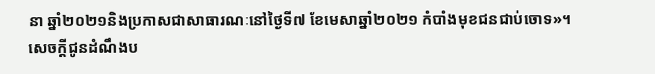នា ឆ្នាំ២០២១និងប្រកាសជាសាធារណៈនៅថ្ងៃទី៧ ខែមេសាឆ្នាំ២០២១ កំបាំងមុខជនជាប់ចោទ»។
សេចក្តីជូនដំណឹងប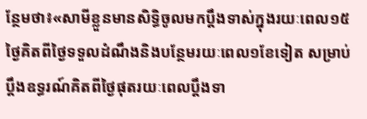ន្ថែមថា៖«សាមីខ្លួនមានសិទ្ធិចូលមកប្តឹងទាស់ក្នុងរយៈពេល១៥ថ្ងៃគិតពីថ្ងៃទទួលដំណឹងនិងបន្ថែមរយៈពេល១ខែទៀត សម្រាប់ប្តឹងឧទ្ធរណ៍គិតពីថ្ងៃផុតរយៈពេលប្តឹងទា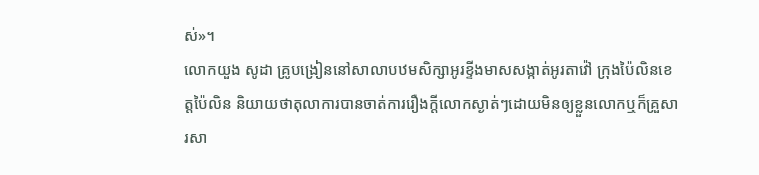ស់»។
លោកយួង សូដា គ្រូបង្រៀននៅសាលាបឋមសិក្សាអូរខ្ទីងមាសសង្កាត់អូរតាវ៉ៅ ក្រុងប៉ៃលិនខេត្តប៉ៃលិន និយាយថាតុលាការបានចាត់ការរឿងក្តីលោកស្ងាត់ៗដោយមិនឲ្យខ្លួនលោកឬក៏គ្រួសារសា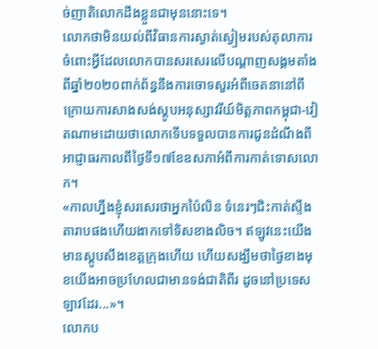ច់ញាតិលោកដឹងខ្លួនជាមុននោះទេ។
លោកថាមិនយល់ពីវិធានការស្ងាត់ស្ងៀមរបស់តុលាការចំពោះអ្វីដែលលោកបានសរសេរលើបណ្តាញសង្គមតាំងពីឆ្នាំ២០២០ពាក់ព័ន្ធនឹងការចោទសួរអំពីចេតនានៅពីក្រោយការសាងសង់ស្តូបអនុស្សាវរីយ៍មិត្តភាពកម្ពុជា-វៀតណាមដោយថាលោកទើបទទួលបានការជូនដំណឹងពីអាជ្ញាធរកាលពីថ្ងៃទី១៧ខែឧសភាអំពីការកាត់ទោសលោក។
«កាលហ្នឹងខ្ញុំសរសេរថាអ្នកប៉ៃលិន ទំនេរៗជិះកាត់ស្ទឹងតារាបផងហើយងាកទៅទិសខាងលិច។ ឥឡូវនេះយើងមានស្តូបសឹងខេត្តក្រុងហើយ ហើយសង្ឃឹមថាថ្ងៃខាងមុខយើងអាចប្រហែលជាមានទង់ជាតិពីរ ដូចនៅប្រទេសឡាវដែរ...»។
លោកប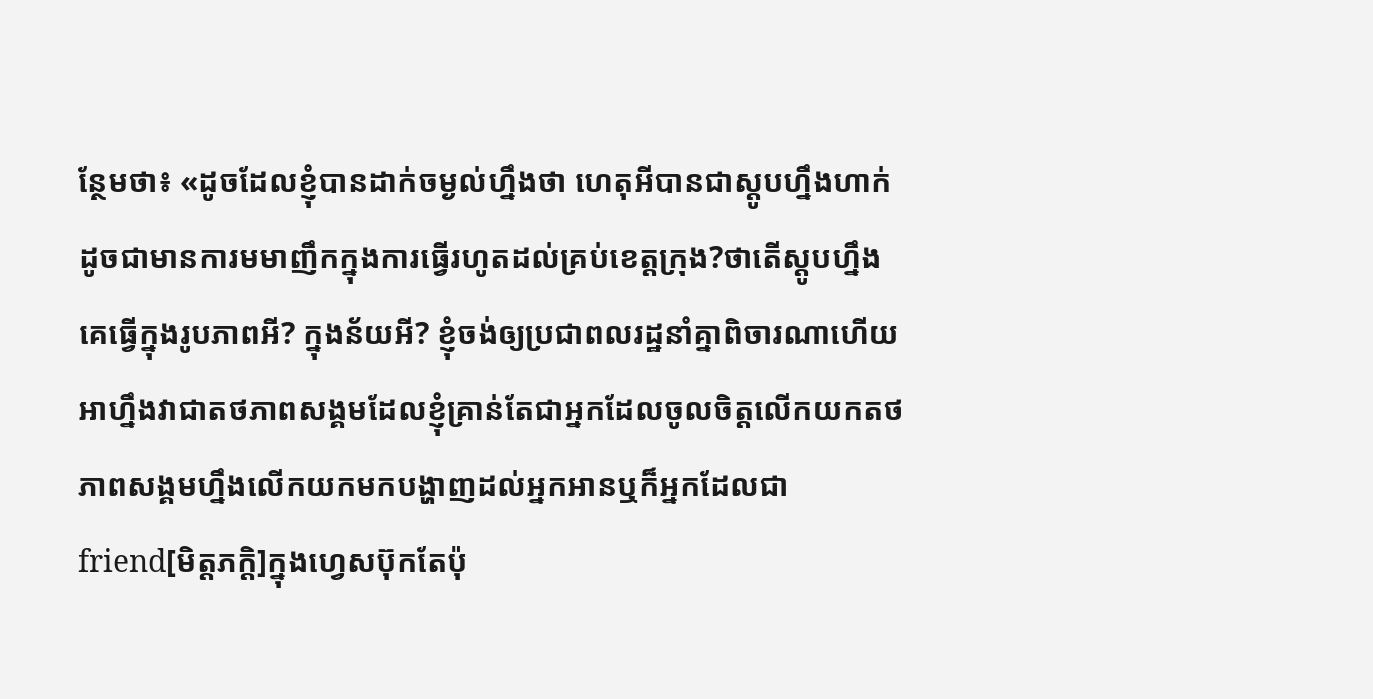ន្ថែមថា៖ «ដូចដែលខ្ញុំបានដាក់ចម្ងល់ហ្នឹងថា ហេតុអីបានជាស្តូបហ្នឹងហាក់ដូចជាមានការមមាញឹកក្នុងការធ្វើរហូតដល់គ្រប់ខេត្តក្រុង?ថាតើស្តូបហ្នឹងគេធ្វើក្នុងរូបភាពអី? ក្នុងន័យអី? ខ្ញុំចង់ឲ្យប្រជាពលរដ្ឋនាំគ្នាពិចារណាហើយអាហ្នឹងវាជាតថភាពសង្គមដែលខ្ញុំគ្រាន់តែជាអ្នកដែលចូលចិត្តលើកយកតថភាពសង្គមហ្នឹងលើកយកមកបង្ហាញដល់អ្នកអានឬក៏អ្នកដែលជា friend[មិត្តភក្តិ]ក្នុងហ្វេសប៊ុកតែប៉ុ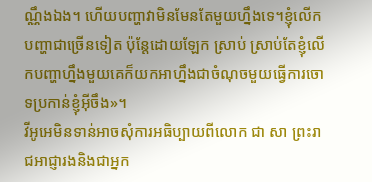ណ្ណឹងឯង។ ហើយបញ្ហាវាមិនមែនតែមួយហ្នឹងទេ។ខ្ញុំលើកបញ្ហាជាច្រើនទៀត ប៉ុន្តែដោយឡែក ស្រាប់ ស្រាប់តែខ្ញុំលើកបញ្ហាហ្នឹងមួយគេក៏យកអាហ្នឹងជាចំណុចមួយធ្វើការចោទប្រកាន់ខ្ញុំអ៊ីចឹង»។
វីអូអេមិនទាន់អាចសុំការអធិប្បាយពីលោក ជា សា ព្រះរាជអាជ្ញារងនិងជាអ្នក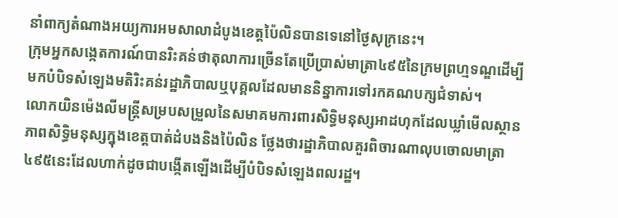នាំពាក្យតំណាងអយ្យការអមសាលាដំបូងខេត្តប៉ៃលិនបានទេនៅថ្ងៃសុក្រនេះ។
ក្រុមអ្នកសង្កេតការណ៍បានរិះគន់ថាតុលាការច្រើនតែប្រើប្រាស់មាត្រា៤៩៥នៃក្រមព្រហ្មទណ្ឌដើម្បីមកបំបិទសំឡេងមតិរិះគន់រដ្ឋាភិបាលឬបុគ្គលដែលមាននិន្នាការទៅរកគណបក្សជំទាស់។
លោកយិនម៉េងលីមន្ត្រីសម្របសម្រួលនៃសមាគមការពារសិទ្ធិមនុស្សអាដហុកដែលឃ្លាំមើលស្ថានភាពសិទ្ធិមនុស្សក្នុងខេត្តបាត់ដំបងនិងប៉ៃលិន ថ្លែងថារដ្ឋាភិបាលគួរពិចារណាលុបចោលមាត្រា៤៩៥នេះដែលហាក់ដូចជាបង្កើតឡើងដើម្បីបំបិទសំឡេងពលរដ្ឋ។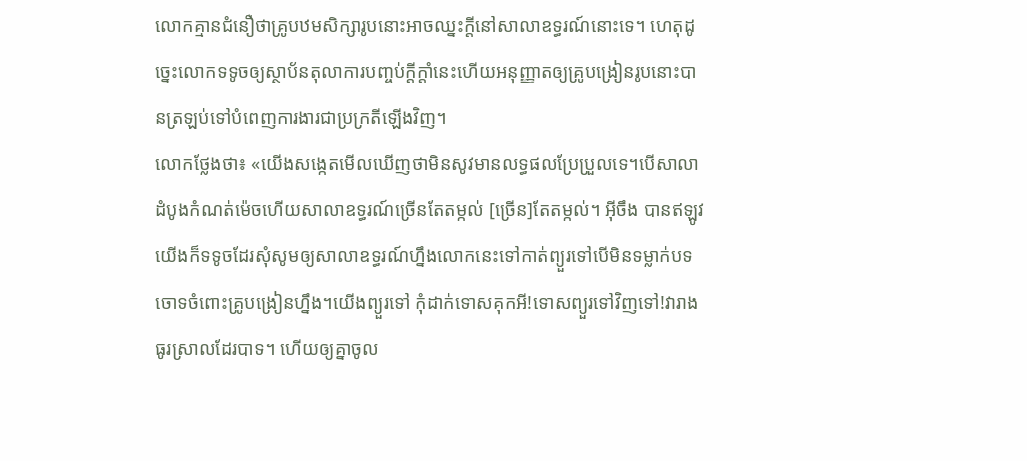លោកគ្មានជំនឿថាគ្រូបឋមសិក្សារូបនោះអាចឈ្នះក្តីនៅសាលាឧទ្ធរណ៍នោះទេ។ ហេតុដូច្នេះលោកទទូចឲ្យស្ថាប័នតុលាការបញ្ចប់ក្តីក្តាំនេះហើយអនុញ្ញាតឲ្យគ្រូបង្រៀនរូបនោះបានត្រឡប់ទៅបំពេញការងារជាប្រក្រតីឡើងវិញ។
លោកថ្លែងថា៖ «យើងសង្កេតមើលឃើញថាមិនសូវមានលទ្ធផលប្រែប្រួលទេ។បើសាលាដំបូងកំណត់ម៉េចហើយសាលាឧទ្ធរណ៍ច្រើនតែតម្កល់ [ច្រើន]តែតម្កល់។ អ៊ីចឹង បានឥឡូវយើងក៏ទទូចដែរសុំសូមឲ្យសាលាឧទ្ធរណ៍ហ្នឹងលោកនេះទៅកាត់ព្យួរទៅបើមិនទម្លាក់បទចោទចំពោះគ្រូបង្រៀនហ្នឹង។យើងព្យួរទៅ កុំដាក់ទោសគុកអី!ទោសព្យួរទៅវិញទៅ!វារាងធូរស្រាលដែរបាទ។ ហើយឲ្យគ្នាចូល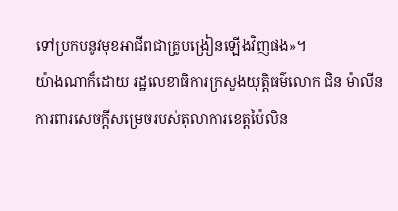ទៅប្រកបនូវមុខអាជីពជាគ្រូបង្រៀនឡើងវិញផង»។
យ៉ាងណាក៏ដោយ រដ្ឋលេខាធិការក្រសួងយុតិ្តធម៌លោក ជិន ម៉ាលីនការពារសេចក្តីសម្រេចរបស់តុលាការខេត្តប៉ៃលិន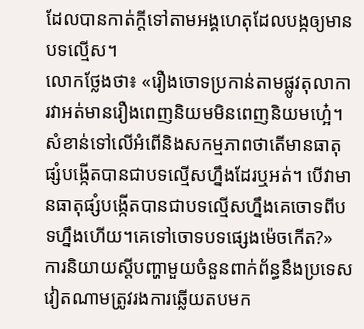ដែលបានកាត់ក្តីទៅតាមអង្គហេតុដែលបង្កឲ្យមានបទល្មើស។
លោកថ្លែងថា៖ «រឿងចោទប្រកាន់តាមផ្លូវតុលាការវាអត់មានរឿងពេញនិយមមិនពេញនិយមហ្អេ៎។ សំខាន់ទៅលើអំពើនិងសកម្មភាពថាតើមានធាតុផ្សំបង្កើតបានជាបទល្មើសហ្នឹងដែរឬអត់។ បើវាមានធាតុផ្សំបង្កើតបានជាបទល្មើសហ្នឹងគេចោទពីបទហ្នឹងហើយ។គេទៅចោទបទផ្សេងម៉េចកើត?»
ការនិយាយស្តីបញ្ហាមួយចំនួនពាក់ព័ន្ធនឹងប្រទេសវៀតណាមត្រូវរងការឆ្លើយតបមក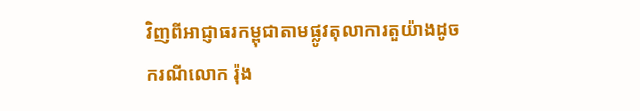វិញពីអាជ្ញាធរកម្ពុជាតាមផ្លូវតុលាការតួយ៉ាងដូចករណីលោក រ៉ុង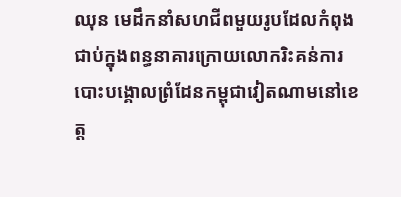ឈុន មេដឹកនាំសហជីពមួយរូបដែលកំពុងជាប់ក្នុងពន្ធនាគារក្រោយលោករិះគន់ការបោះបង្គោលព្រំដែនកម្ពុជាវៀតណាមនៅខេត្ត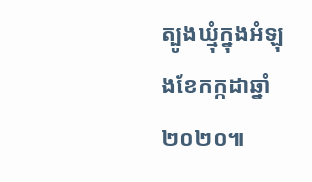ត្បូងឃ្មុំក្នុងអំឡុងខែកក្កដាឆ្នាំ២០២០៕